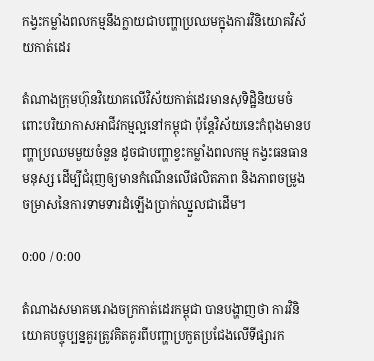កង្វះកម្លាំងពលកម្មនឹងក្លាយជាបញ្ហាប្រឈមក្នុងការវិនិយោគវិស័យកាត់ដេរ

តំណាងក្រុមហ៊ុនវិយោគលើវិស័យកាត់ដេរមានសុទិដ្ឋិនិយមចំពោះបរិយាកាសអាជីវកម្មល្អនៅកម្ពុជា ប៉ុន្តែវិស័យនេះកំពុងមានបញ្ហាប្រឈមមួយចំនួន ដូចជាបញ្ហាខ្វះកម្លាំងពលកម្ម កង្វះធនធានមនុស្ស ដើម្បីជំរុញឲ្យមានកំណើនលើផលិតភាព និងភាពចម្រូងចម្រាសនៃការទាមទារដំឡើងប្រាក់ឈ្នួលជាដើម។

0:00 / 0:00

តំណាងសមាគមរោងចក្រកាត់ដេរកម្ពុជា បានបង្ហាញថា ការវិនិយោគបច្ចុប្បន្នគួរត្រូវគិតគូរពីបញ្ហាប្រកួតប្រជែងលើទីផ្សារក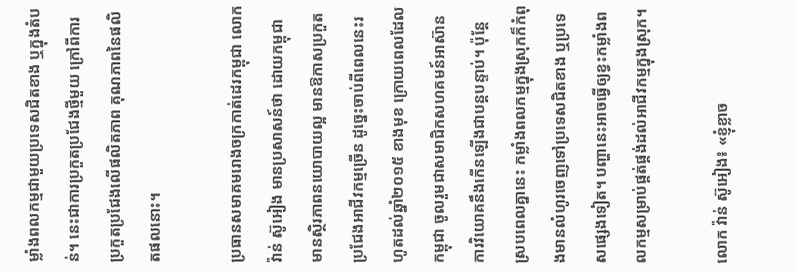ម្លាំងពលកម្មជាមួយប្រទេសជិតខាង ឬក្នុងតំបន់។ នេះជាការប្រកួតប្រជែងថ្មីមួយ ក្រៅពីការប្រកួតប្រជែងលើផលិតភាព គុណភាពនៃផលិតផលនោះ។

ប្រធានសមាគមរោងចក្រកាត់ដេរកម្ពុជា លោក វ៉ាន់ ស៊ូអៀង មានប្រសាសន៍ថា ដោយកម្ពុជា មានស្ថិរភាពនយោបាយល្អ មានឱកាសប្រកួតប្រជែងអាជីវកម្មច្រើន ដូច្នេះចាប់ពីពេលនេះរហូតដល់ឆ្នាំ២០១៥ ខាងមុខ ក្រោយពេលដែលកម្ពុជា ចូលរួមជាសមាជិកសហគមន៍អាស៊ាន ការវិយោគនឹងកើនឡើងជាបន្តបន្ទាប់។ ប៉ុន្តែស្របពេលគ្នានេះ កម្លាំងពលកម្មក្នុងស្រុកក៏កំពុងមានលំហូរចេញទៅប្រទេសជិតខាង ឬប្រទេសផ្សេងទៀត។ បញ្ហានេះអាចធ្វើឲ្យខ្វះកម្លាំងពលកម្មសម្រាប់ផ្គត់ផ្គង់ដល់អាជីវកម្មក្នុងស្រុក។

លោក វ៉ាន់ ស៊ូអៀង៖ «ខ្ញុំខ្លាច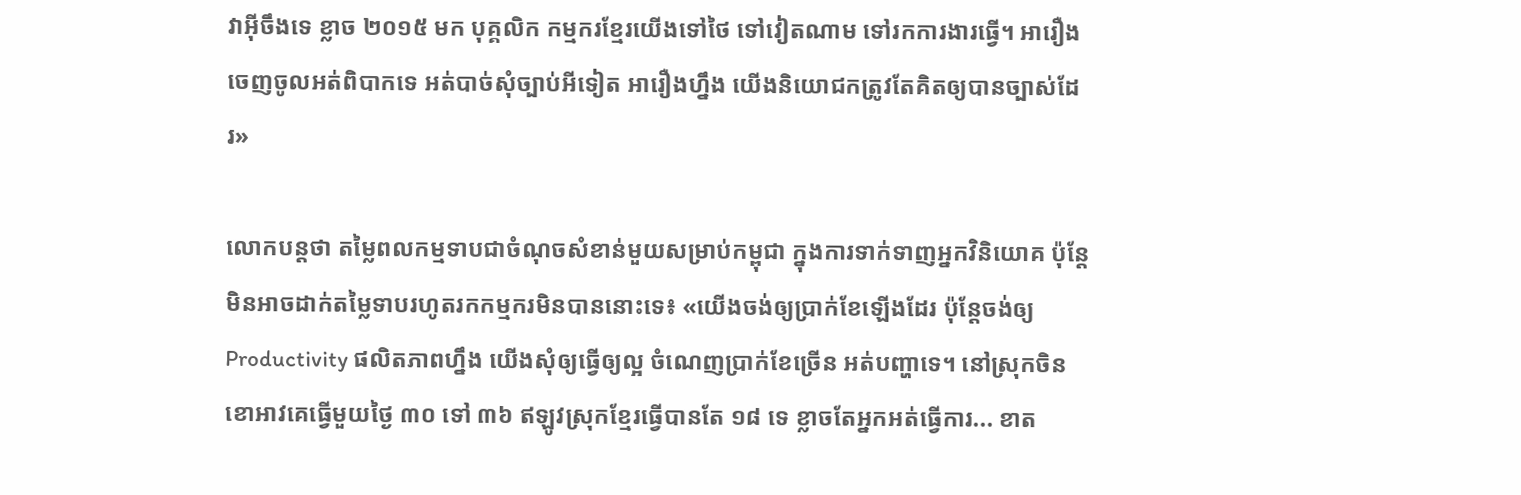វាអ៊ីចឹងទេ ខ្លាច ២០១៥ មក បុគ្គលិក កម្មករខ្មែរយើងទៅថៃ ទៅវៀតណាម ទៅរកការងារធ្វើ។ អារឿងចេញចូលអត់ពិបាកទេ អត់បាច់សុំច្បាប់អីទៀត អារឿងហ្នឹង យើងនិយោជកត្រូវតែគិតឲ្យបានច្បាស់ដែរ»

លោកបន្តថា តម្លៃពលកម្មទាបជាចំណុចសំខាន់មួយសម្រាប់កម្ពុជា ក្នុងការទាក់ទាញអ្នកវិនិយោគ ប៉ុន្តែមិនអាចដាក់តម្លៃទាបរហូតរកកម្មករមិនបាននោះទេ៖ «យើងចង់ឲ្យប្រាក់ខែឡើងដែរ ប៉ុន្តែចង់ឲ្យ Productivity ផលិតភាពហ្នឹង យើងសុំឲ្យធ្វើឲ្យល្អ ចំណេញប្រាក់ខែច្រើន អត់បញ្ហាទេ។ នៅស្រុកចិន ខោអាវគេធ្វើមួយថ្ងៃ ៣០ ទៅ ៣៦ ឥឡូវស្រុកខ្មែរធ្វើបានតែ ១៨ ទេ ខ្លាចតែអ្នកអត់ធ្វើការ... ខាត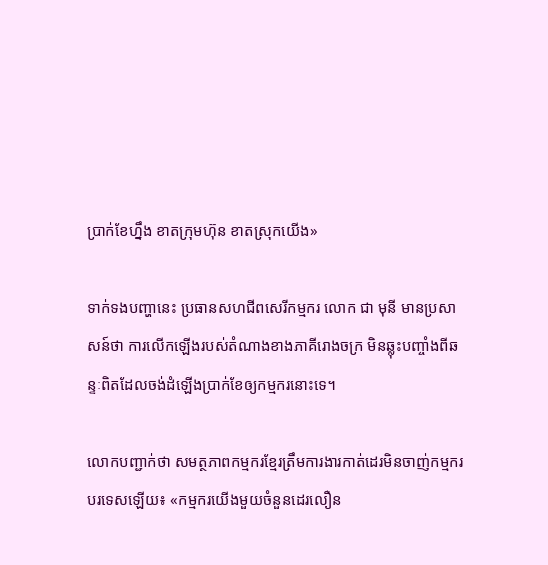ប្រាក់ខែហ្នឹង ខាតក្រុមហ៊ុន ខាតស្រុកយើង»

ទាក់ទងបញ្ហានេះ ប្រធានសហជីពសេរីកម្មករ លោក ជា មុនី មានប្រសាសន៍ថា ការលើកឡើងរបស់តំណាងខាងភាគីរោងចក្រ មិនឆ្លុះបញ្ចាំងពីឆន្ទៈពិតដែលចង់ដំឡើងប្រាក់ខែឲ្យកម្មករនោះទេ។

លោកបញ្ជាក់ថា សមត្ថភាពកម្មករខ្មែរត្រឹមការងារកាត់ដេរមិនចាញ់កម្មករបរទេសឡើយ៖ «កម្មករយើងមួយចំនួនដេរលឿន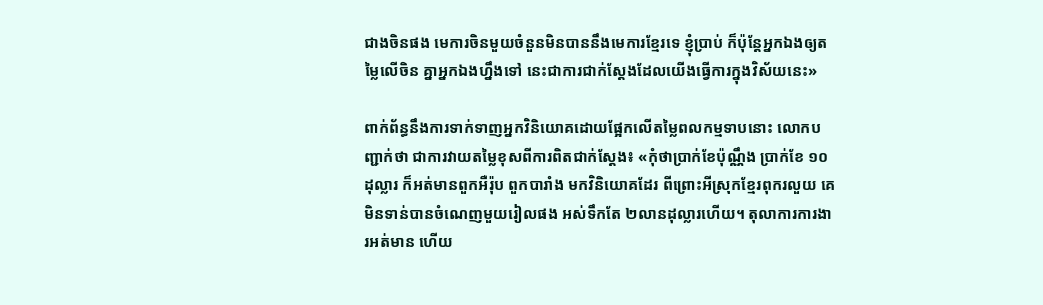ជាងចិនផង មេការចិនមួយចំនួនមិនបាននឹងមេការខ្មែរទេ ខ្ញុំប្រាប់ ក៏ប៉ុន្តែអ្នកឯងឲ្យតម្លៃលើចិន គ្នាអ្នកឯងហ្នឹងទៅ នេះជាការជាក់ស្ដែងដែលយើងធ្វើការក្នុងវិស័យនេះ»

ពាក់ព័ន្ធនឹងការទាក់ទាញអ្នកវិនិយោគដោយផ្អែកលើតម្លៃពលកម្មទាបនោះ លោកបញ្ជាក់ថា ជាការវាយតម្លៃខុសពីការពិតជាក់ស្ដែង៖ «កុំថាប្រាក់ខែប៉ុណ្ណឹង ប្រាក់ខែ ១០ដុល្លារ ក៏អត់មានពួកអឺរ៉ុប ពួកបារាំង មកវិនិយោគដែរ ពីព្រោះអីស្រុកខ្មែរពុករលួយ គេមិនទាន់បានចំណេញមួយរៀលផង អស់ទឹកតែ ២លានដុល្លារហើយ។ តុលាការការងារអត់មាន ហើយ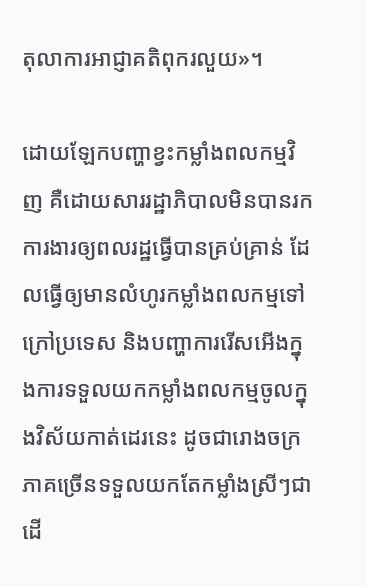តុលាការអាជ្ញាគតិពុករលួយ»។

ដោយឡែកបញ្ហាខ្វះកម្លាំងពលកម្មវិញ គឺដោយសាររដ្ឋាភិបាលមិនបានរកការងារឲ្យពលរដ្ឋធ្វើបានគ្រប់គ្រាន់ ដែលធ្វើឲ្យមានលំហូរកម្លាំងពលកម្មទៅក្រៅប្រទេស និងបញ្ហាការរើសអើងក្នុងការទទួលយកកម្លាំងពលកម្មចូលក្នុងវិស័យកាត់ដេរនេះ ដូចជារោងចក្រភាគច្រើនទទួលយកតែកម្លាំងស្រីៗជាដើ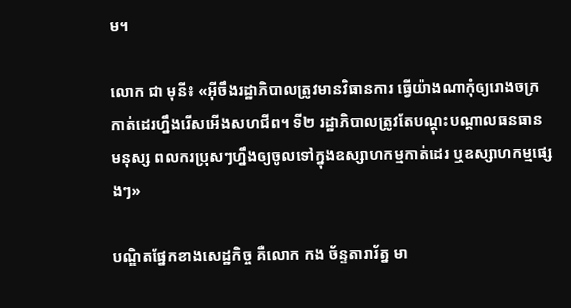ម។

លោក ជា មុនី៖ «អ៊ីចឹងរដ្ឋាភិបាលត្រូវមានវិធានការ ធ្វើយ៉ាងណាកុំឲ្យរោងចក្រកាត់ដេរហ្នឹងរើសអើងសហជីព។ ទី២ រដ្ឋាភិបាលត្រូវតែបណ្ដុះបណ្ដាលធនធានមនុស្ស ពលករប្រុសៗហ្នឹងឲ្យចូលទៅក្នុងឧស្សាហកម្មកាត់ដេរ ឬឧស្សាហកម្មផ្សេងៗ»

បណ្ឌិតផ្នែកខាងសេដ្ឋកិច្ច គឺលោក កង ច័ន្ទតារារ័ត្ន មា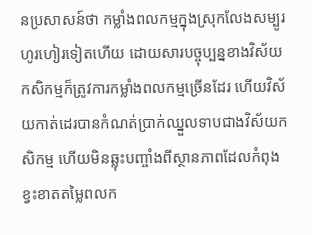នប្រសាសន៍ថា កម្លាំងពលកម្មក្នុងស្រុកលែងសម្បូរហូរហៀរទៀតហើយ ដោយសារបច្ចុប្បន្នខាងវិស័យកសិកម្មក៏ត្រូវការកម្លាំងពលកម្មច្រើនដែរ ហើយវិស័យកាត់ដេរបានកំណត់ប្រាក់ឈ្នួលទាបជាងវិស័យកសិកម្ម ហើយមិនឆ្លុះបញ្ចាំងពីស្ថានភាពដែលកំពុងខ្វះខាតតម្លៃពលក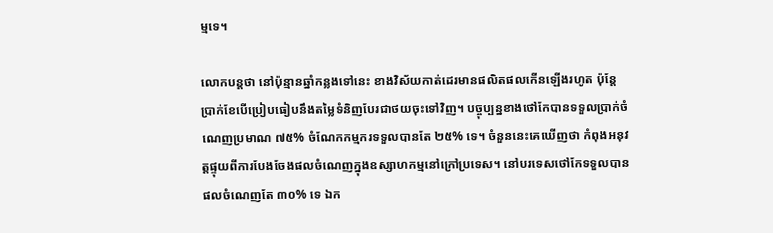ម្មទេ។

លោកបន្តថា នៅប៉ុន្មានឆ្នាំកន្លងទៅនេះ ខាងវិស័យកាត់ដេរមានផលិតផលកើនឡើងរហូត ប៉ុន្តែប្រាក់ខែបើប្រៀបធៀបនឹងតម្លៃទំនិញបែរជាថយចុះទៅវិញ។ បច្ចុប្បន្នខាងថៅកែបានទទួលប្រាក់ចំណេញប្រមាណ ៧៥% ចំណែកកម្មករទទួលបានតែ ២៥% ទេ។ ចំនួននេះគេឃើញថា កំពុងអនុវត្តផ្ទុយពីការបែងចែងផលចំណេញក្នុងឧស្សាហកម្មនៅក្រៅប្រទេស។ នៅបរទេសថៅកែទទួលបានផលចំណេញតែ ៣០% ទេ ឯក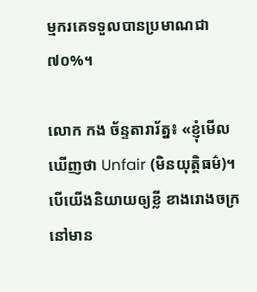ម្មករគេទទួលបានប្រមាណជា ៧០%។

លោក កង ច័ន្ទតារារ័ត្ន៖ «ខ្ញុំមើលឃើញថា Unfair (មិនយុត្តិធម៌)។ បើយើងនិយាយឲ្យខ្លី ខាងរោងចក្រនៅមាន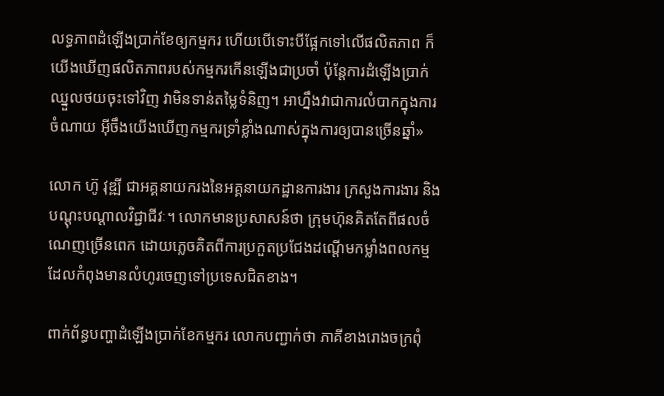លទ្ធភាពដំឡើងប្រាក់ខែឲ្យកម្មករ ហើយបើទោះបីផ្អែកទៅលើផលិតភាព ក៏យើងឃើញផលិតភាពរបស់កម្មករកើនឡើងជាប្រចាំ ប៉ុន្តែការដំឡើងប្រាក់ឈ្នួលថយចុះទៅវិញ វាមិនទាន់តម្លៃទំនិញ។ អាហ្នឹងវាជាការលំបាកក្នុងការចំណាយ អ៊ីចឹងយើងឃើញកម្មករទ្រាំខ្លាំងណាស់ក្នុងការឲ្យបានច្រើនឆ្នាំ»

លោក ហ៊ូ វុឌ្ឍី ជាអគ្គនាយករងនៃអគ្គនាយកដ្ឋានការងារ ក្រសួងការងារ និងបណ្ដុះបណ្ដាលវិជ្ជាជីវៈ។ លោកមានប្រសាសន៍ថា ក្រុមហ៊ុនគិតតែពីផលចំណេញច្រើនពេក ដោយភ្លេចគិតពីការប្រកួតប្រជែងដណ្ដើមកម្លាំងពលកម្មដែលកំពុងមានលំហូរចេញទៅប្រទេសជិតខាង។

ពាក់ព័ន្ធបញ្ហាដំឡើងប្រាក់ខែកម្មករ លោកបញ្ជាក់ថា ភាគីខាងរោងចក្រពុំ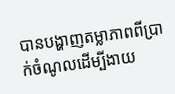បានបង្ហាញតម្លាភាពពីប្រាក់ចំណូលដើម្បីងាយ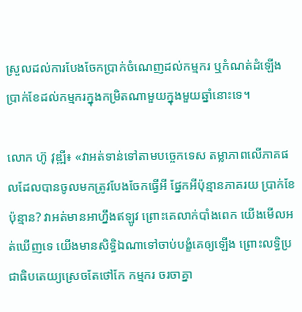ស្រួលដល់ការបែងចែកប្រាក់ចំណេញដល់កម្មករ ឬកំណត់ដំឡើងប្រាក់ខែដល់កម្មករក្នុងកម្រិតណាមួយក្នុងមួយឆ្នាំនោះទេ។

លោក ហ៊ូ វុឌ្ឍី៖ «វាអត់ទាន់ទៅតាមបច្ចេកទេស តម្លាភាពលើភាគផលដែលបានចូលមកត្រូវបែងចែកធ្វើអី ផ្នែកអីប៉ុន្មានភាគរយ ប្រាក់ខែប៉ុន្មាន? វាអត់មានអាហ្នឹងឥឡូវ ព្រោះគេលាក់បាំងពេក យើងមើលអត់ឃើញទេ យើងមានសិទ្ធិឯណាទៅចាប់បង្ខំគេឲ្យឡើង ព្រោះលទ្ធិប្រជាធិបតេយ្យស្រេចតែថៅកែ កម្មករ ចរចាគ្នា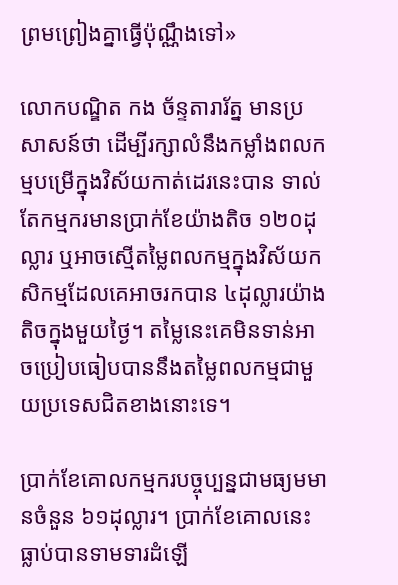ព្រមព្រៀងគ្នាធ្វើប៉ុណ្ណឹងទៅ»

លោកបណ្ឌិត កង ច័ន្ទតារារ័ត្ន មានប្រសាសន៍ថា ដើម្បីរក្សាលំនឹងកម្លាំងពលកម្មបម្រើក្នុងវិស័យកាត់ដេរនេះបាន ទាល់តែកម្មករមានប្រាក់ខែយ៉ាងតិច ១២០ដុល្លារ ឬអាចស្មើតម្លៃពលកម្មក្នុងវិស័យកសិកម្មដែលគេអាចរកបាន ៤ដុល្លារយ៉ាងតិចក្នុងមួយថ្ងៃ។ តម្លៃនេះគេមិនទាន់អាចប្រៀបធៀបបាននឹងតម្លៃពលកម្មជាមួយប្រទេសជិតខាងនោះទេ។

ប្រាក់ខែគោលកម្មករបច្ចុប្បន្នជាមធ្យមមានចំនួន ៦១ដុល្លារ។ ប្រាក់ខែគោលនេះធ្លាប់បានទាមទារដំឡើ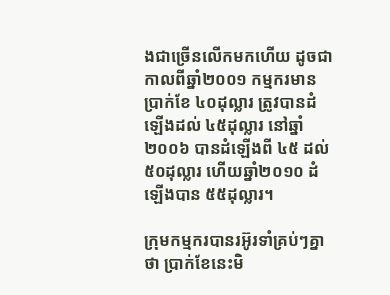ងជាច្រើនលើកមកហើយ ដូចជាកាលពីឆ្នាំ២០០១ កម្មករមានប្រាក់ខែ ៤០ដុល្លារ ត្រូវបានដំឡើងដល់ ៤៥ដុល្លារ នៅឆ្នាំ២០០៦ បានដំឡើងពី ៤៥ ដល់ ៥០ដុល្លារ ហើយឆ្នាំ២០១០ ដំឡើងបាន ៥៥ដុល្លារ។

ក្រុមកម្មករបានរអ៊ូរទាំគ្រប់ៗគ្នាថា ប្រាក់ខែនេះមិ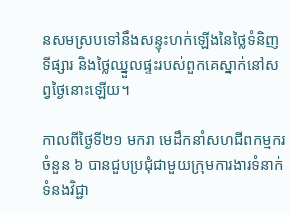នសមស្របទៅនឹងសន្ទុះហក់ឡើងនៃថ្លៃទំនិញទីផ្សារ និងថ្លៃឈ្នួលផ្ទះរបស់ពួកគេស្នាក់នៅសព្វថ្ងៃនោះឡើយ។

កាលពីថ្ងៃទី២១ មករា មេដឹកនាំសហជីពកម្មករចំនួន ៦ បានជួបប្រជុំជាមួយក្រុមការងារទំនាក់ទំនងវិជ្ជា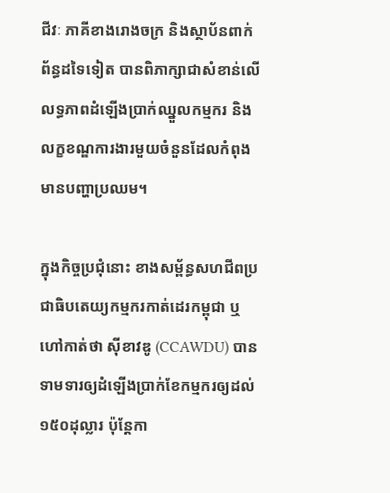ជីវៈ ភាគីខាងរោងចក្រ និងស្ថាប័នពាក់ព័ន្ធដទៃទៀត បានពិភាក្សាជាសំខាន់លើលទ្ធភាពដំឡើងប្រាក់ឈ្នួលកម្មករ និងលក្ខខណ្ឌការងារមួយចំនួនដែលកំពុងមានបញ្ហាប្រឈម។

ក្នុងកិច្ចប្រជុំនោះ ខាងសម្ព័ន្ធសហជីពប្រជាធិបតេយ្យកម្មករកាត់ដេរកម្ពុជា ឬហៅកាត់ថា ស៊ីខាវឌូ (CCAWDU) បានទាមទារឲ្យដំឡើងប្រាក់ខែកម្មករឲ្យដល់ ១៥០ដុល្លារ ប៉ុន្តែកា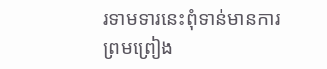រទាមទារនេះពុំទាន់មានការព្រមព្រៀង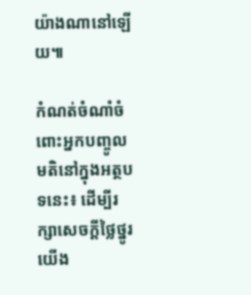យ៉ាងណានៅឡើយ៕

កំណត់ចំណាំចំពោះអ្នកបញ្ចូលមតិនៅក្នុងអត្ថបទនេះ៖ ដើម្បីរក្សាសេចក្ដីថ្លៃថ្នូរ យើង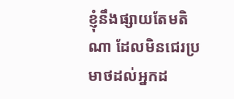ខ្ញុំនឹងផ្សាយតែមតិណា ដែលមិនជេរប្រមាថដល់អ្នកដ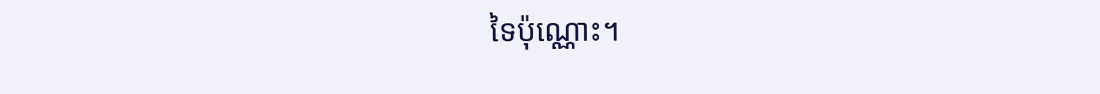ទៃប៉ុណ្ណោះ។